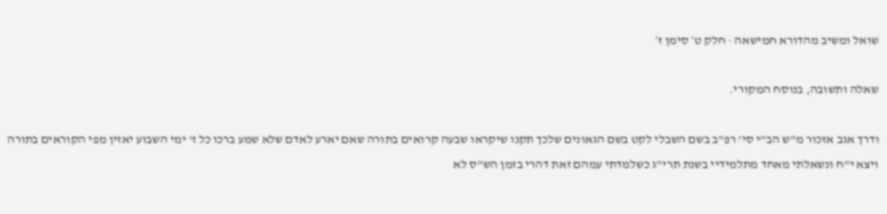שואל ומשיב מהדורא חמישאה · חלק ט׳ סימן ז׳

שאלה ותשובה, בנוסח המקורי.

ודרך אגב אזכור מ"ש הב"י סי' רפ"ב בשם השבלי לקט בשם הגאונים שלכך תקנו שיקראו שבעה קרואים בתורה שאם יארע לאדם שלא שמע ברכו כל ז' ימי השבוע יאזין מפי הקוראים בתורה ויצא י"ח ונשאלתי מאחד מתלמידיי בשנת תרי"ג כשלמדתי עמהם זאת דהרי בזמן הש"ס לא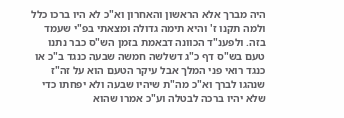היה מברך אלא הראשון והאחרון וא"כ לא היו ברכו כלל ולמה תקנו ז' והיא תימה גדולה ומצאתי בפ"י שעמד בזה. ולפענ"ד הכוונה דבאמת בזמן הש"ס כבר נתנו טעם בש"ס דף כ"ג דשלשה חמשה שבעה כנגד ב"כ או כנגד רואי פני המלך אבל עיקר הטעם הוא על זה"ז שנהגו לברך וא"כ מה"ת שיהיו שבעה ולא יפחתו כדי שלא יהיו ברכה לבטלה וע"כ אמרו שהוא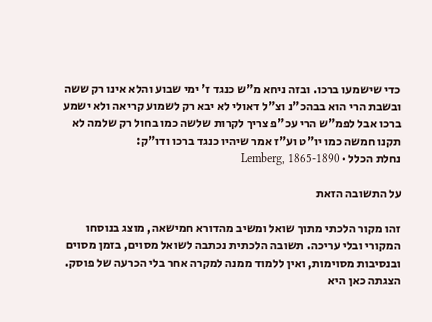כדי שישמעו ברכו. ובזה ניחא מ"ש כנגד ז' ימי שבוע והלא אינו רק ששה ובשבת הרי הוא בבהכ"נ וצ"ל דאולי לא יבא רק לשמוע קריאה ולא ישמע ברכו אבל לפמ"ש הרי עכ"פ צריך לקרות שלשה כמו בחול רק שלמה לא תקנו חמשה כמו יו"ט וע"ז אמר שיהיו כנגד ברכו ודו"ק:
נחלת הכלל · Lemberg, 1865-1890

על התשובה הזאת

זהו מקור הלכתי מתוך שואל ומשיב מהדורא חמישאה, מוצג בנוסחו המקורי ובלי עריכה. תשובה הלכתית נכתבה לשואל מסוים, בזמן מסוים ובנסיבות מסוימות, ואין ללמוד ממנה למקרה אחר בלי הכרעה של פוסק. הצגתה כאן היא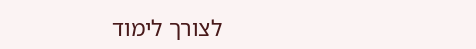לצורך לימוד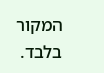המקור בלבד.